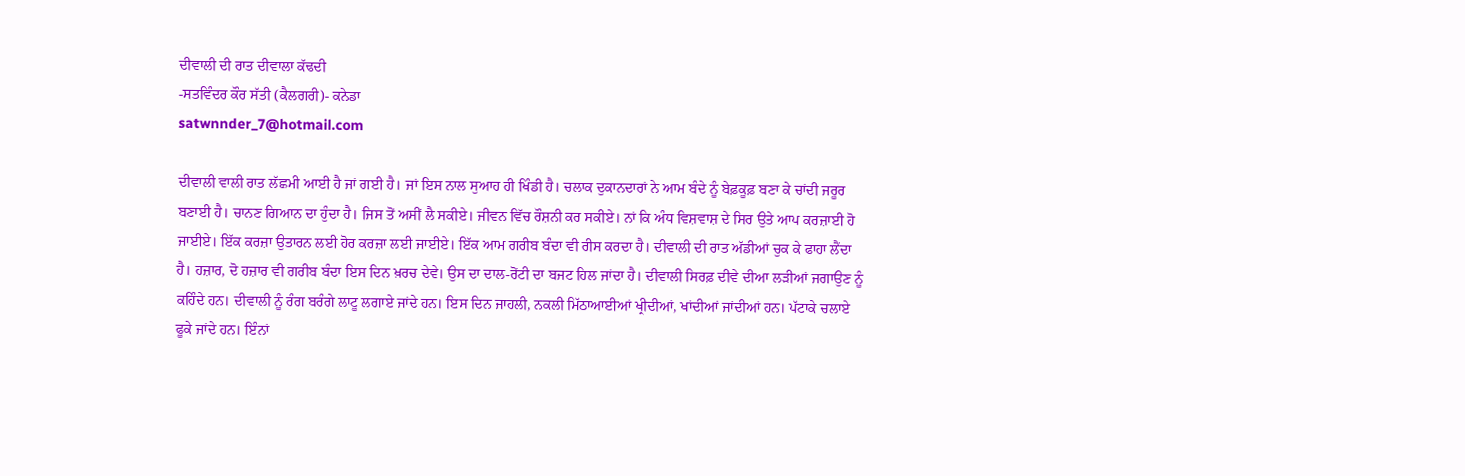ਦੀਵਾਲੀ ਦੀ ਰਾਤ ਦੀਵਾਲਾ ਕੱਢਦੀ
-ਸਤਵਿੰਦਰ ਕੌਰ ਸੱਤੀ (ਕੈਲਗਰੀ)- ਕਨੇਡਾ
satwnnder_7@hotmail.com

ਦੀਵਾਲੀ ਵਾਲੀ ਰਾਤ ਲੱਛਮੀ ਆਈ ਹੈ ਜਾਂ ਗਈ ਹੈ। ਜਾਂ ਇਸ ਨਾਲ ਸੁਆਹ ਹੀ ਖਿੰਡੀ ਹੈ। ਚਲਾਕ ਦੁਕਾਨਦਾਰਾਂ ਨੇ ਆਮ ਬੰਦੇ ਨੂੰ ਬੇਫ਼ਕੂਫ਼ ਬਣਾ ਕੇ ਚਾਂਦੀ ਜਰੂਰ ਬਣਾਈ ਹੈ। ਚਾਨਣ ਗਿਆਨ ਦਾ ਹੁੰਦਾ ਹੈ। ਜਿਸ ਤੋਂ ਅਸੀਂ ਲੈ ਸਕੀਏ। ਜੀਵਨ ਵਿੱਚ ਰੌਸ਼ਨੀ ਕਰ ਸਕੀਏ। ਨਾਂ ਕਿ ਅੰਧ ਵਿਸ਼ਵਾਸ਼ ਦੇ ਸਿਰ ਉਤੇ ਆਪ ਕਰਜ਼ਾਈ ਹੋ ਜਾਈਏ। ਇੱਕ ਕਰਜ਼ਾ ਉਤਾਰਨ ਲਈ ਹੋਰ ਕਰਜ਼ਾ ਲਈ ਜਾਈਏ। ਇੱਕ ਆਮ ਗਰੀਬ ਬੰਦਾ ਵੀ ਰੀਸ ਕਰਦਾ ਹੈ। ਦੀਵਾਲੀ ਦੀ ਰਾਤ ਅੱਡੀਆਂ ਚੁਕ ਕੇ ਫਾਹਾ ਲੈਂਦਾ ਹੈ। ਹਜ਼ਾਰ, ਦੋ ਹਜ਼ਾਰ ਵੀ ਗਰੀਬ ਬੰਦਾ ਇਸ ਦਿਨ ਖ਼ਰਚ ਦੇਵੇ। ਉਸ ਦਾ ਦਾਲ-ਰੋਂਟੀ ਦਾ ਬਜਟ ਹਿਲ ਜਾਂਦਾ ਹੈ। ਦੀਵਾਲੀ ਸਿਰਫ਼ ਦੀਵੇ ਦੀਆ ਲੜੀਆਂ ਜਗਾਉਣ ਨੂੰ ਕਹਿੰਦੇ ਹਨ। ਦੀਵਾਲੀ ਨੂੰ ਰੰਗ ਬਰੰਗੇ ਲਾਟੂ ਲਗਾਏ ਜਾਂਦੇ ਹਨ। ਇਸ ਦਿਨ ਜਾਹਲੀ, ਨਕਲੀ ਮਿੱਠਾਆਈਆਂ ਖ੍ਰੀਦੀਆਂ, ਖਾਂਦੀਆਂ ਜਾਂਦੀਆਂ ਹਨ। ਪੱਟਾਕੇ ਚਲਾਏ ਫੂਕੇ ਜਾਂਦੇ ਹਨ। ਇੰਨਾਂ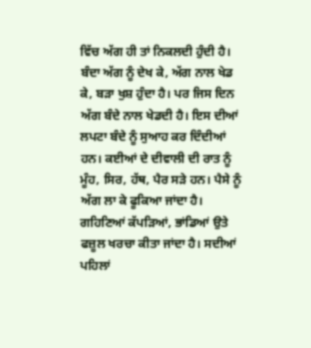ਵਿੱਚ ਅੱਗ ਹੀ ਤਾਂ ਨਿਕਲਦੀ ਹੁੰਦੀ ਹੈ। ਬੰਦਾ ਅੱਗ ਨੂੰ ਦੇਖ ਕੇ, ਅੱਗ ਨਾਲ ਖੇਡ ਕੇ, ਬੜਾ ਖੁਸ਼ ਹੁੰਦਾ ਹੈ। ਪਰ ਜਿਸ ਦਿਨ ਅੱਗ ਬੰਦੇ ਨਾਲ ਖੇਡਦੀ ਹੈ। ਇਸ ਦੀਆਂ ਲਪਟਾ ਬੰਦੇ ਨੂੰ ਸੁਆਹ ਕਰ ਦਿੰਦੀਆਂ ਹਨ। ਕਈਆਂ ਦੇ ਦੀਵਾਲੀ ਦੀ ਰਾਤ ਨੂੰ ਮੂੰਹ, ਸਿਰ, ਹੱਥ, ਪੈਰ ਸੜੇ ਹਨ। ਪੈਸੇ ਨੂੰ ਅੱਗ ਲਾ ਕੇ ਫੂਕਿਆ ਜਾਂਦਾ ਹੈ। ਗਹਿਣਿਆਂ ਕੱਪੜਿਆਂ, ਭਾਂਡਿਆਂ ਉਤੇ ਫਜ਼ੂਲ ਖਰਚਾ ਕੀਤਾ ਜਾਂਦਾ ਹੈ। ਸਦੀਆਂ ਪਹਿਲਾਂ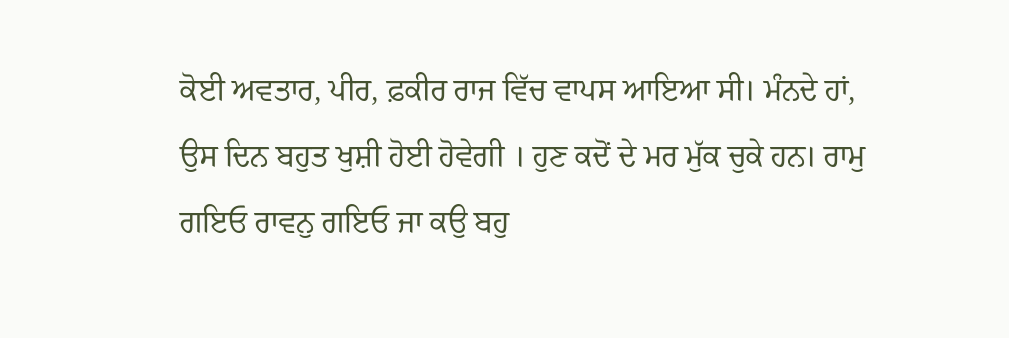ਕੋਈ ਅਵਤਾਰ, ਪੀਰ, ਫ਼ਕੀਰ ਰਾਜ ਵਿੱਚ ਵਾਪਸ ਆਇਆ ਸੀ। ਮੰਨਦੇ ਹਾਂ, ਉਸ ਦਿਨ ਬਹੁਤ ਖੁਸ਼ੀ ਹੋਈ ਹੋਵੇਗੀ । ਹੁਣ ਕਦੋਂ ਦੇ ਮਰ ਮੁੱਕ ਚੁਕੇ ਹਨ। ਰਾਮੁ ਗਇਓ ਰਾਵਨੁ ਗਇਓ ਜਾ ਕਉ ਬਹੁ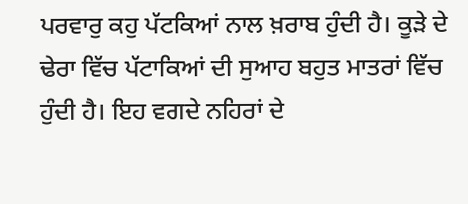ਪਰਵਾਰੁ ਕਹੁ ਪੱਟਕਿਆਂ ਨਾਲ ਖ਼ਰਾਬ ਹੁੰਦੀ ਹੈ। ਕੂੜੇ ਦੇ ਢੇਰਾ ਵਿੱਚ ਪੱਟਾਕਿਆਂ ਦੀ ਸੁਆਹ ਬਹੁਤ ਮਾਤਰਾਂ ਵਿੱਚ ਹੁੰਦੀ ਹੈ। ਇਹ ਵਗਦੇ ਨਹਿਰਾਂ ਦੇ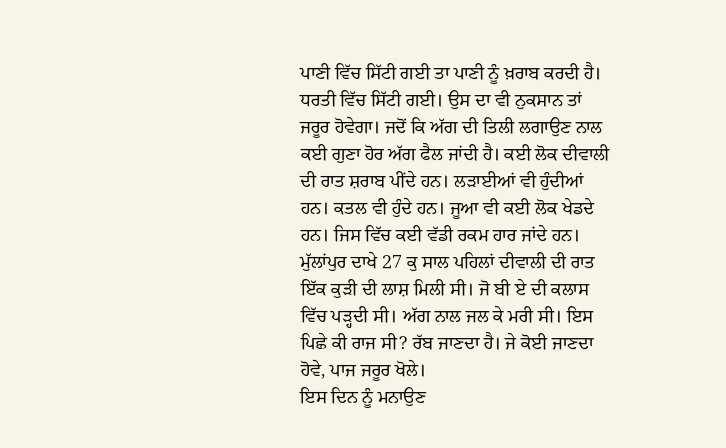ਪਾਣੀ ਵਿੱਚ ਸਿੱਟੀ ਗਈ ਤਾ ਪਾਣੀ ਨੂੰ ਖ਼ਰਾਬ ਕਰਦੀ ਹੈ। ਧਰਤੀ ਵਿੱਚ ਸਿੱਟੀ ਗਈ। ਉਸ ਦਾ ਵੀ ਨੁਕਸਾਨ ਤਾਂ ਜਰੂਰ ਹੋਵੇਗਾ। ਜਦੋਂ ਕਿ ਅੱਗ ਦੀ ਤਿਲੀ ਲਗਾਉਣ ਨਾਲ ਕਈ ਗੁਣਾ ਹੋਰ ਅੱਗ ਫੈਲ ਜਾਂਦੀ ਹੈ। ਕਈ ਲੋਕ ਦੀਵਾਲੀ ਦੀ ਰਾਤ ਸ਼ਰਾਬ ਪੀਂਦੇ ਹਨ। ਲੜਾਈਆਂ ਵੀ ਹੁੰਦੀਆਂ ਹਨ। ਕਤਲ ਵੀ ਹੁੰਦੇ ਹਨ। ਜੂਆ ਵੀ ਕਈ ਲੋਕ ਖੇਡਦੇ ਹਨ। ਜਿਸ ਵਿੱਚ ਕਈ ਵੱਡੀ ਰਕਮ ਹਾਰ ਜਾਂਦੇ ਹਨ। ਮੁੱਲਾਂਪੁਰ ਦਾਖੇ 27 ਕੁ ਸਾਲ ਪਹਿਲਾਂ ਦੀਵਾਲੀ ਦੀ ਰਾਤ ਇੱਕ ਕੁੜੀ ਦੀ ਲਾਸ਼ ਮਿਲੀ ਸੀ। ਜੋ ਬੀ ਏ ਦੀ ਕਲਾਸ ਵਿੱਚ ਪੜ੍ਹਦੀ ਸੀ। ਅੱਗ ਨਾਲ ਜਲ ਕੇ ਮਰੀ ਸੀ। ਇਸ ਪਿਛੇ ਕੀ ਰਾਜ ਸੀ? ਰੱਬ ਜਾਣਦਾ ਹੈ। ਜੇ ਕੋਈ ਜਾਣਦਾ ਹੋਵੇ, ਪਾਜ ਜਰੂਰ ਖੋਲੇ।
ਇਸ ਦਿਨ ਨੂੰ ਮਨਾਉਣ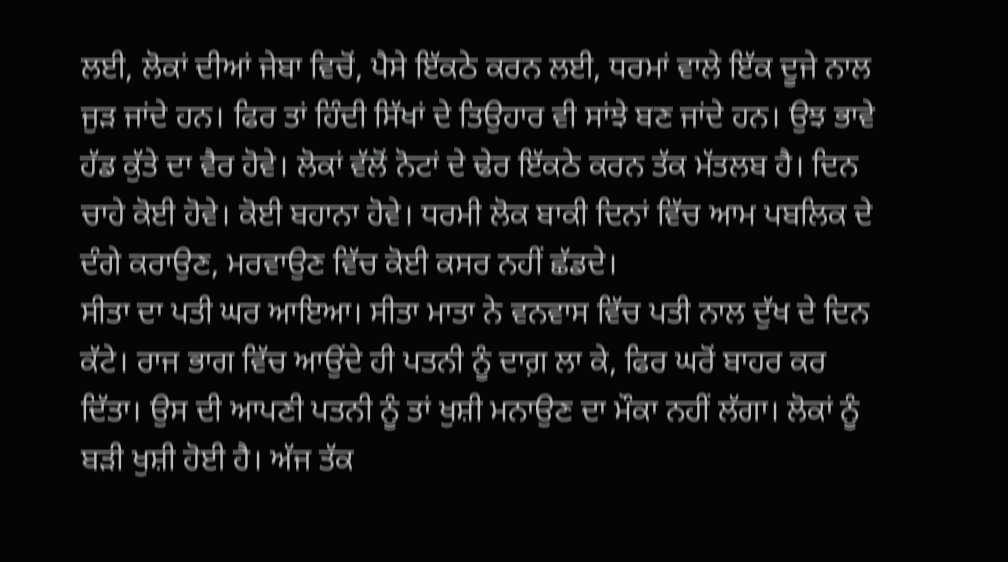ਲਈ, ਲੋਕਾਂ ਦੀਆਂ ਜੇਬਾ ਵਿਚੋਂ, ਪੈਸੇ ਇੱਕਠੇ ਕਰਨ ਲਈ, ਧਰਮਾਂ ਵਾਲੇ ਇੱਕ ਦੂਜੇ ਨਾਲ ਜੁੜ ਜਾਂਦੇ ਹਨ। ਫਿਰ ਤਾਂ ਹਿੰਦੀ ਸਿੱਖਾਂ ਦੇ ਤਿਉਹਾਰ ਵੀ ਸਾਂਝੇ ਬਣ ਜਾਂਦੇ ਹਨ। ਉਝ ਭਾਵੇ ਹੱਡ ਕੁੱਤੇ ਦਾ ਵੈਰ ਹੋਵੇ। ਲੋਕਾਂ ਵੱਲੋਂ ਨੋਟਾਂ ਦੇ ਢੇਰ ਇੱਕਠੇ ਕਰਨ ਤੱਕ ਮੱਤਲਬ ਹੈ। ਦਿਨ ਚਾਹੇ ਕੋਈ ਹੋਵੇ। ਕੋਈ ਬਹਾਨਾ ਹੋਵੇ। ਧਰਮੀ ਲੋਕ ਬਾਕੀ ਦਿਨਾਂ ਵਿੱਚ ਆਮ ਪਬਲਿਕ ਦੇ ਦੰਗੇ ਕਰਾਉਣ, ਮਰਵਾਉਣ ਵਿੱਚ ਕੋਈ ਕਸਰ ਨਹੀਂ ਛੱਡਦੇ।
ਸੀਤਾ ਦਾ ਪਤੀ ਘਰ ਆਇਆ। ਸੀਤਾ ਮਾਤਾ ਨੇ ਵਨਵਾਸ ਵਿੱਚ ਪਤੀ ਨਾਲ ਦੁੱਖ ਦੇ ਦਿਨ ਕੱਟੇ। ਰਾਜ ਭਾਗ ਵਿੱਚ ਆਉਂਦੇ ਹੀ ਪਤਨੀ ਨੂੰ ਦਾਗ਼ ਲਾ ਕੇ, ਫਿਰ ਘਰੋਂ ਬਾਹਰ ਕਰ ਦਿੱਤਾ। ਉਸ ਦੀ ਆਪਣੀ ਪਤਨੀ ਨੂੰ ਤਾਂ ਖੁਸ਼ੀ ਮਨਾਉਣ ਦਾ ਮੌਕਾ ਨਹੀਂ ਲੱਗਾ। ਲੋਕਾਂ ਨੂੰ ਬੜੀ ਖੁਸ਼ੀ ਹੋਈ ਹੈ। ਅੱਜ ਤੱਕ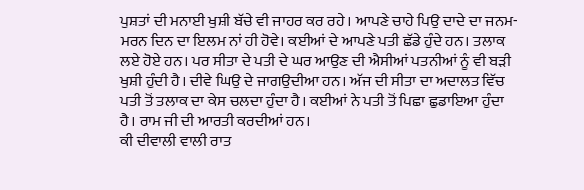ਪੁਸ਼ਤਾਂ ਦੀ ਮਨਾਈ ਖੁਸ਼ੀ ਬੱਚੇ ਵੀ ਜਾਹਰ ਕਰ ਰਹੇ। ਆਪਣੇ ਚਾਹੇ ਪਿਉ ਦਾਦੇ ਦਾ ਜਨਮ-ਮਰਨ ਦਿਨ ਦਾ ਇਲਮ ਨਾਂ ਹੀ ਹੋਵੇ। ਕਈਆਂ ਦੇ ਆਪਣੇ ਪਤੀ ਛੱਡੇ ਹੁੰਦੇ ਹਨ। ਤਲਾਕ ਲਏ ਹੋਏ ਹਨ। ਪਰ ਸੀਤਾ ਦੇ ਪਤੀ ਦੇ ਘਰ ਆਉਣ ਦੀ ਐਸੀਆਂ ਪਤਨੀਆਂ ਨੂੰ ਵੀ ਬੜੀ ਖੁਸ਼ੀ ਹੁੰਦੀ ਹੈ। ਦੀਵੇ ਘਿਉ ਦੇ ਜਾਗਉਦੀਆ ਹਨ। ਅੱਜ ਦੀ ਸੀਤਾ ਦਾ ਅਦਾਲਤ ਵਿੱਚ ਪਤੀ ਤੋਂ ਤਲਾਕ ਦਾ ਕੇਸ ਚਲਦਾ ਹੁੰਦਾ ਹੈ। ਕਈਆਂ ਨੇ ਪਤੀ ਤੋਂ ਪਿਛਾ ਛੁਡਾਇਆ ਹੁੰਦਾ ਹੈ। ਰਾਮ ਜੀ ਦੀ ਆਰਤੀ ਕਰਦੀਆਂ ਹਨ।
ਕੀ ਦੀਵਾਲੀ ਵਾਲੀ ਰਾਤ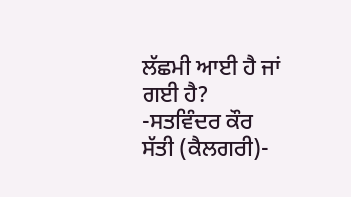ਲੱਛਮੀ ਆਈ ਹੈ ਜਾਂ ਗਈ ਹੈ?
-ਸਤਵਿੰਦਰ ਕੌਰ ਸੱਤੀ (ਕੈਲਗਰੀ)-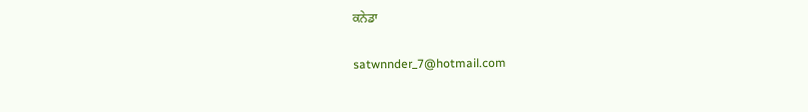ਕਨੇਡਾ

satwnnder_7@hotmail.com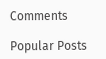Comments

Popular Posts